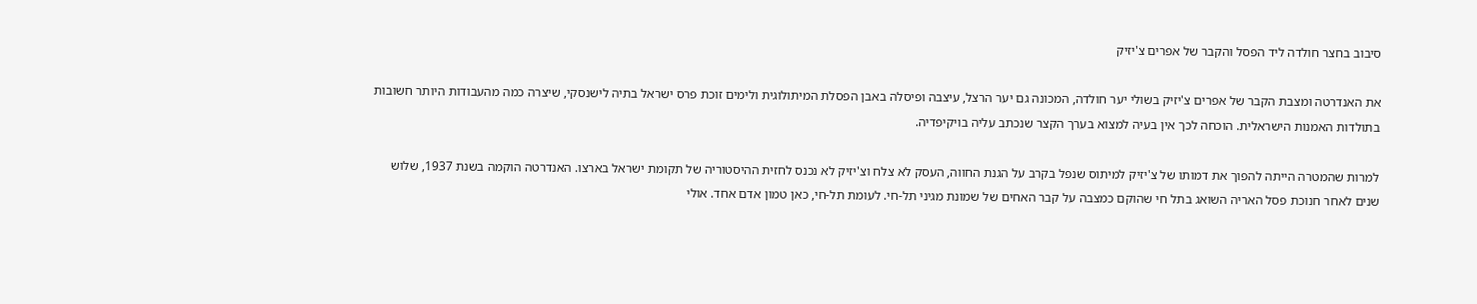סיבוב בחצר חולדה ליד הפסל והקבר של אפרים צ'יזיק

את האנדרטה ומצבת הקבר של אפרים צ'יזיק בשולי יער חולדה, המכונה גם יער הרצל, עיצבה ופיסלה באבן הפסלת המיתולוגית ולימים זוכת פרס ישראל בתיה לישנסקי, שיצרה כמה מהעבודות היותר חשובות בתולדות האמנות הישראלית. הוכחה לכך אין בעיה למצוא בערך הקצר שנכתב עליה בויקיפדיה.

למרות שהמטרה הייתה להפוך את דמותו של צ'יזיק למיתוס שנפל בקרב על הגנת החווה, העסק לא צלח וצ'יזיק לא נכנס לחזית ההיסטוריה של תקומת ישראל בארצו. האנדרטה הוקמה בשנת 1937, שלוש שנים לאחר חנוכת פסל האריה השואג בתל חי שהוקם כמצבה על קבר האחים של שמונת מגיני תל-חי. לעומת תל-חי, כאן טמון אדם אחד. אולי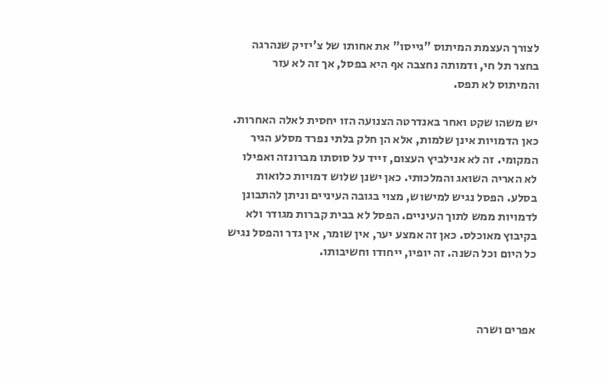לצורך העצמת המיתוס "גייסו" את אחותו של צ'יזיק שנהרגה בחצר תל חי, ודמותה נחצבה אף היא בפסל, אך זה לא עזר והמיתוס לא תפס.

יש משהו שקט ואחר באנדרטה הצנועה הזו יחסית לאלה האחרות. כאן הדמויות אינן שלמות, אלא הן חלק בלתי נפרד מסלע הגיר המקומי. זה לא אנילביץ העצום, זייד על סוסתו מברונזה ואפילו לא האריה השואג והמלכותי. כאן ישנן שלוש דמויות כלואות בסלע. הפסל נגיש למישוש, מצוי בגובה העיניים וניתן להתבונן לדמויות ממש לתוך העיניים. הפסל לא בבית קברות מגודר ולא בקיבוץ מאוכלס. כאן זה אמצע יער, אין שומר, אין גדר והפסל נגיש כל היום וכל השנה. זה יופיו, ייחודו וחשיבותו.



אפרים ושרה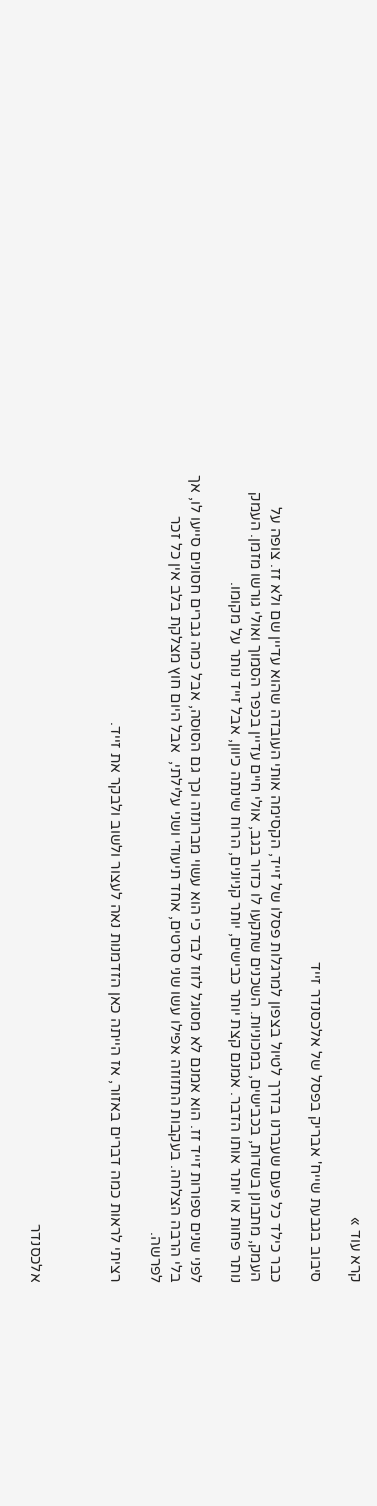קרא עוד »

סיבוב בגבעת שייח' אבריק בפסל של אלכסנדר זייד

כבר כילד כל פעם שעברנו בדרך לטיול בצפון למרגלות פסלו של זייד, הקסימה אותי העובדה שהוא עדיין שם ולא זז. צופה על העמק, מתבונן בשדות, בכבישים, במכוניות. השכנים שתקעו לו כדור בגב, אולי חיים עדיין בכפר הסמוך ואולי גורשו מזמן. העמק נותר פחות או יותר אותו הדבר. אמנם קצת יותר כבישים, יותר קניונים, הרוח שינתה כיוון, אבל זייד נותר על מקומו.

לפני שנים ספורות זייד זז. הוא אמנם לא מסוגל לזוז לבד כי הוא עשוי מברונזה וכך גם הסוסה, אבל כמה גברים חסונים סייעו לו, אך בלי הרבה הצלחה. בעקבות התזוזה אפילו עשו שני סרטים, אחד תיעודי ושני עלילתי,  אבל היום חוץ מצלקת בלב אין כל זכר לפרשה.

רציתי לראות כמה דברים באזור, אז הייתה כאן הזדמנות נאה לעצור ולשוב ולבקר את זייד.



אלכסנדר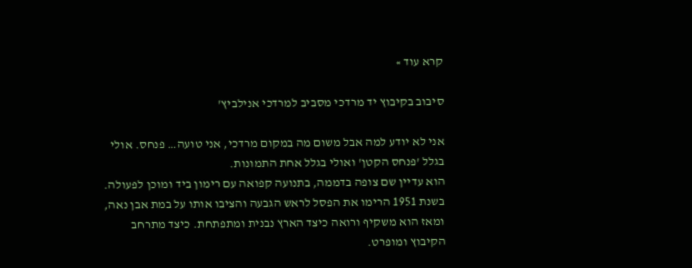קרא עוד »

סיבוב בקיבוץ יד מרדכי מסביב למרדכי אנילביץ'

אני לא יודע למה אבל משום מה במקום מרדכי, אני טועה… פנחס. אולי בגלל 'פנחס הקטן' ואולי בגלל אחת התמונות.
הוא עדיין שם צופה בדממה, בתנועה קפואה עם רימון ביד ומוכן לפעולה. בשנת 1951 הרימו את הפסל לראש הגבעה והציבו אותו על במת אבן נאה, ומאז הוא משקיף ורואה כיצד הארץ נבנית ומתפתחת. כיצד מתרחב הקיבוץ ומופרט.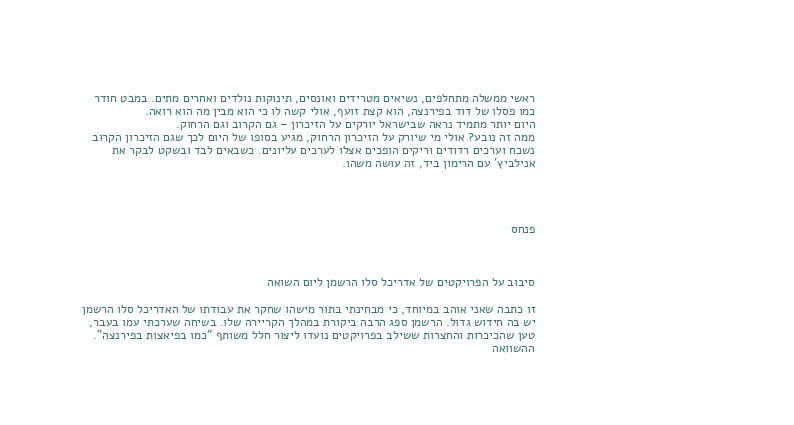ראשי ממשלה מתחלפים, נשיאים מטרידים ואונסים, תינוקות נולדים ואחרים מתים. במבט חודר כמו פסלו של דוד בפירנצה, הוא קצת זועף, אולי קשה לו כי הוא מבין מה הוא רואה.
היום יותר מתמיד נראה שבישראל יורקים על הזיכרון – גם הקרוב וגם הרחוק.
ממה זה נובע? אולי מי שיורק על הזיכרון הרחוק, מגיע בסופו של היום לכך שגם הזיכרון הקרוב נשכח וערכים רדודים וריקים הופכים אצלו לערכים עליונים. כשבאים לבד ובשקט לבקר את אנילביץ' עם הרימון ביד, זה עושה משהו.




פנחס



סיבוב על הפרויקטים של אדריכל סלו הרשמן ליום השואה

זו כתבה שאני אוהב במיוחד, כי מבחינתי בתור מישהו שחקר את עבודתו של האדריכל סלו הרשמן יש בה חידוש גדול. הרשמן ספג הרבה ביקורת במהלך הקריירה שלו. בשיחה שערכתי עמו בעבר, טען שהכיכרות והחצרות ששילב בפרויקטים נועדו ליצור חלל משותף "כמו בפיאצות בפירנצה". ההשוואה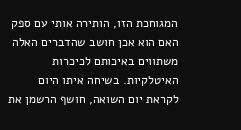המגוחכת הזו, הותירה אותי עם ספק האם הוא אכן חושב שהדברים האלה משתווים באיכותם לכיכרות האיטלקיות. בשיחה איתו היום לקראת יום השואה, חושף הרשמן את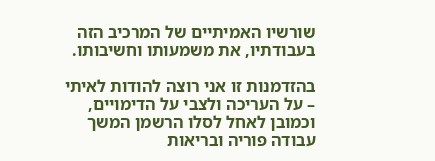שורשיו האמיתיים של המרכיב הזה בעבודתיו, את משמעותו וחשיבותו.

בהזדמנות זו אני רוצה להודות לאיתי – על העריכה ולצבי על הדימויים, וכמובן לאחל לסלו הרשמן המשך עבודה פוריה ובריאות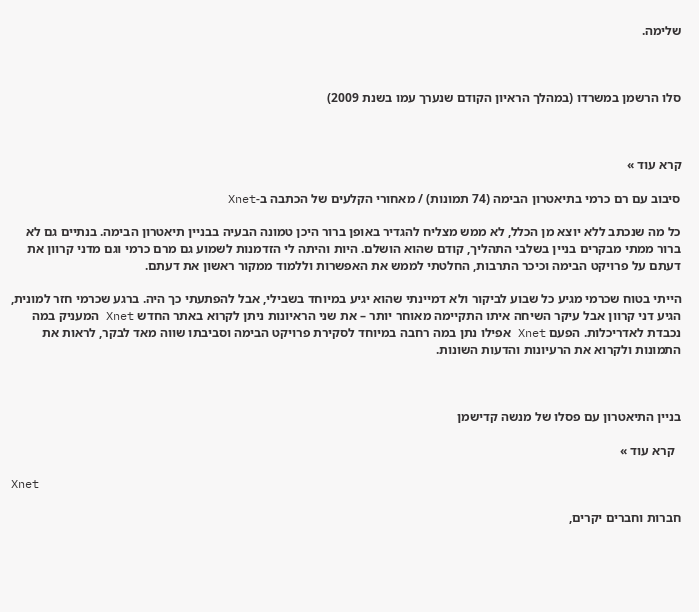שלימה.



סלו הרשמן במשרדו (במהלך הראיון הקודם שנערך עמו בשנת 2009)



קרא עוד »

סיבוב עם רם כרמי בתיאטרון הבימה (74 תמונות) / מאחורי הקלעים של הכתבה ב-Xnet

כל מה שנכתב ללא יוצא מן הכלל, לא ממש מצליח להגדיר באופן ברור היכן טמונה הבעיה בבניין תיאטרון הבימה. בנתיים גם לא ברור ממתי מבקרים בניין בשלבי התהליך, קודם שהוא הושלם. היות והיתה לי הזדמנות לשמוע גם מרם כרמי וגם מדני קרוון את דעתם על פרויקט הבימה וכיכר התרבות, החלטתי לממש את האפשרות וללמוד ממקור ראשון את דעתם.

הייתי בטוח שכרמי מגיע כל שבוע לביקור ולא דמיינתי שהוא יגיע במיוחד בשבילי, אבל להפתעתי כך היה. ברגע שכרמי חזר למונית, הגיע דני קרוון אבל עיקר השיחה איתו התקיימה מאוחר יותר – את שני הראיונות ניתן לקרוא באתר החדש Xnet המעניק במה נכבדת לאדריכלות. הפעם Xnet אפילו נתן במה רחבה במיוחד לסקירת פרויקט הבימה וסביבתו שווה מאד לבקר, לראות את התמונות ולקרוא את הרעיונות והדעות השונות.



בניין התיאטרון עם פסלו של מנשה קדישמן

  קרא עוד »

Xnet

חברות וחברים יקרים,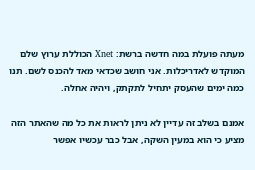מעתה פועלת במה חדשה ברשת: Xnet הכוללת ערוץ שלם המוקדש לאדריכלות. אני חושב שכדאי מאד להכנס לשם. תנו כמה ימים שהעסק יתחיל לתקתק, ויהיה אחלה.

אמנם בשלב זה עדיין לא ניתן לראות את כל מה שהאתר הזה מציע כי הוא במעין השקה, אבל כבר עכשיו אפשר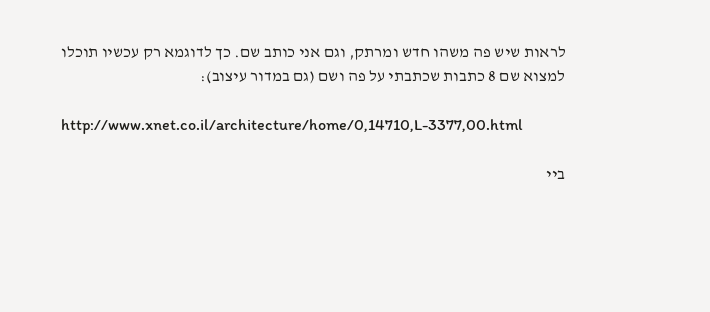לראות שיש פה משהו חדש ומרתק, וגם אני כותב שם. כך לדוגמא רק עכשיו תוכלו למצוא שם 8 כתבות שכתבתי על פה ושם (גם במדור עיצוב):

http://www.xnet.co.il/architecture/home/0,14710,L-3377,00.html

ביי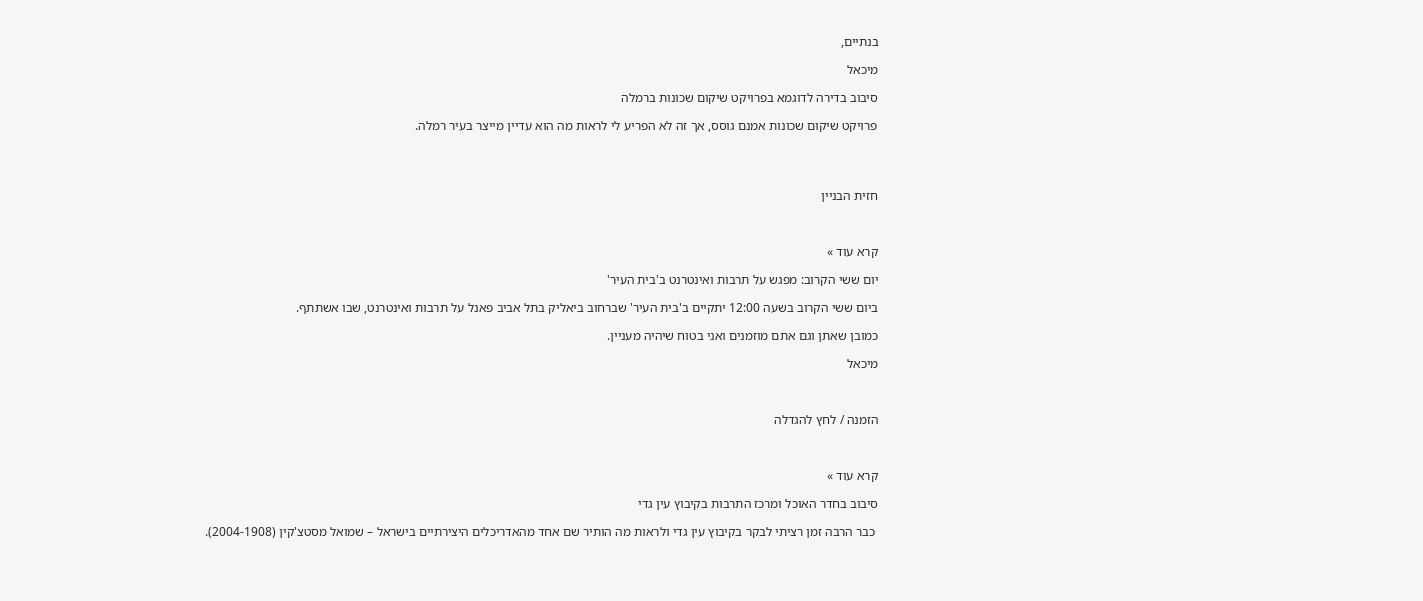בנתיים,

מיכאל

סיבוב בדירה לדוגמא בפרויקט שיקום שכונות ברמלה

פרויקט שיקום שכונות אמנם גוסס, אך זה לא הפריע לי לראות מה הוא עדיין מייצר בעיר רמלה.




חזית הבניין



קרא עוד »

יום ששי הקרוב: מפגש על תרבות ואינטרנט ב'בית העיר'

ביום ששי הקרוב בשעה 12:00 יתקיים ב'בית העיר' שברחוב ביאליק בתל אביב פאנל על תרבות ואינטרנט, שבו אשתתף.

כמובן שאתן וגם אתם מוזמנים ואני בטוח שיהיה מעניין.

מיכאל



הזמנה / לחץ להגדלה



קרא עוד »

סיבוב בחדר האוכל ומרכז התרבות בקיבוץ עין גדי

 כבר הרבה זמן רציתי לבקר בקיבוץ עין גדי ולראות מה הותיר שם אחד מהאדריכלים היצירתיים בישראל – שמואל מסטצ'קין (2004-1908).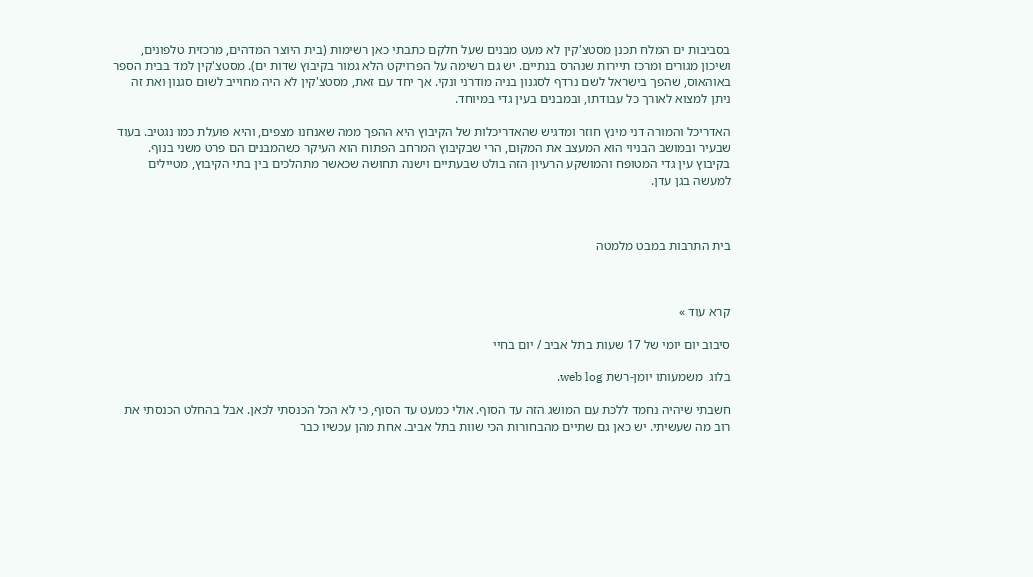בסביבות ים המלח תכנן מסטצ'קין לא מעט מבנים שעל חלקם כתבתי כאן רשימות (בית היוצר המדהים, מרכזית טלפונים, ושיכון מגורים ומרכז תיירות שנהרס בנתיים. יש גם רשימה על הפרויקט הלא גמור בקיבוץ שדות ים). מסטצ'קין למד בבית הספר באוהאוס, שהפך בישראל לשם נרדף לסגנון בניה מודרני ונקי. אך יחד עם זאת, מסטצ'קין לא היה מחוייב לשום סגנון ואת זה ניתן למצוא לאורך כל עבודתו, ובמבנים בעין גדי במיוחד.

האדריכל והמורה דני מינץ חוזר ומדגיש שהאדריכלות של הקיבוץ היא ההפך ממה שאנחנו מצפים, והיא פועלת כמו נגטיב. בעוד שבעיר ובמושב הבניוי הוא המעצב את המקום, הרי שבקיבוץ המרחב הפתוח הוא העיקר כשהמבנים הם פרט משני בנוף. בקיבוץ עין גדי המטופח והמושקע הרעיון הזה בולט שבעתיים וישנה תחושה שכאשר מתהלכים בין בתי הקיבוץ, מטיילים למעשה בגן עדן.



בית התרבות במבט מלמטה



קרא עוד »

סיבוב יום יומי של 17 שעות בתל אביב / יום בחיי

בלוג  משמעותו יומן-רשת web log.

חשבתי שיהיה נחמד ללכת עם המושג הזה עד הסוף. אולי כמעט עד הסוף, כי לא הכל הכנסתי לכאן. אבל בהחלט הכנסתי את רוב מה שעשיתי. יש כאן גם שתיים מהבחורות הכי שוות בתל אביב. אחת מהן עכשיו כבר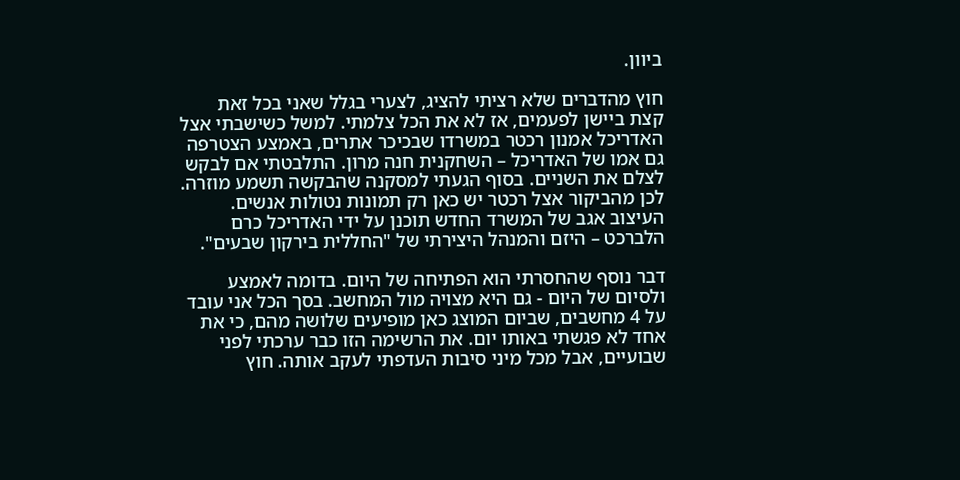ביוון.

חוץ מהדברים שלא רציתי להציג, לצערי בגלל שאני בכל זאת קצת ביישן לפעמים, אז לא את הכל צלמתי. למשל כשישבתי אצל האדריכל אמנון רכטר במשרדו שבכיכר אתרים, באמצע הצטרפה גם אמו של האדריכל – השחקנית חנה מרון. התלבטתי אם לבקש לצלם את השניים. בסוף הגעתי למסקנה שהבקשה תשמע מוזרה. לכן מהביקור אצל רכטר יש כאן רק תמונות נטולות אנשים. העיצוב אגב של המשרד החדש תוכנן על ידי האדריכל כרם הלברכט – היזם והמנהל היצירתי של "החללית בירקון שבעים".

דבר נוסף שהחסרתי הוא הפתיחה של היום. בדומה לאמצע ולסיום של היום - גם היא מצויה מול המחשב. בסך הכל אני עובד על 4 מחשבים, שביום המוצג כאן מופיעים שלושה מהם, כי את אחד לא פגשתי באותו יום. את הרשימה הזו כבר ערכתי לפני שבועיים, אבל מכל מיני סיבות העדפתי לעקב אותה. חוץ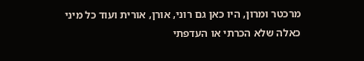מרכטר ומרון, היו כאן גם רוני, אורן, אורית ועוד כל מיני כאלה שלא הכרתי או העדפתי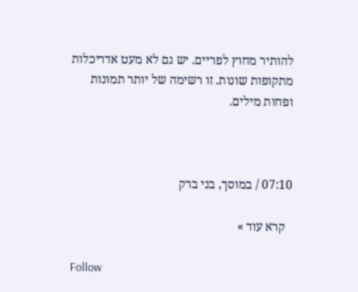להותיר מחוץ לפריים. יש גם לא מעט אדריכלות מתקופות שונות. זו רשימה של יותר תמונות ופחות מילים.



07:10 / במוסך, בני ברק

  קרא עוד »

Follow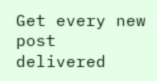Get every new post delivered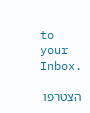to your Inbox.

הצטרפו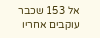אל 153 שכבר עוקבים אחריו